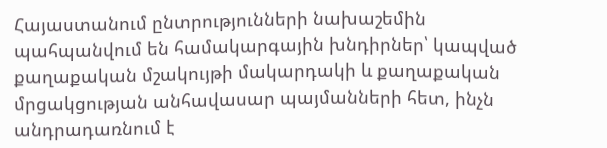Հայաստանում ընտրությունների նախաշեմին պահպանվում են համակարգային խնդիրներ՝ կապված քաղաքական մշակույթի մակարդակի և քաղաքական մրցակցության անհավասար պայմանների հետ, ինչն անդրադառնում է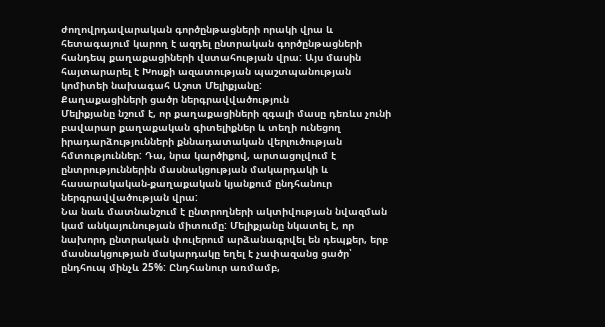ժողովրդավարական գործընթացների որակի վրա և հետագայում կարող է ազդել ընտրական գործընթացների հանդեպ քաղաքացիների վստահության վրա: Այս մասին հայտարարել է Խոսքի ազատության պաշտպանության կոմիտեի նախագահ Աշոտ Մելիքյանը:
Քաղաքացիների ցածր ներգրավվածություն
Մելիքյանը նշում է, որ քաղաքացիների զգալի մասը դեռևս չունի բավարար քաղաքական գիտելիքներ և տեղի ունեցող իրադարձությունների քննադատական վերլուծության հմտություններ: Դա, նրա կարծիքով, արտացոլվում է ընտրություններին մասնակցության մակարդակի և հասարակական-քաղաքական կյանքում ընդհանուր ներգրավվածության վրա:
Նա նաև մատնանշում է ընտրողների ակտիվության նվազման կամ անկայունության միտումը: Մելիքյանը նկատել է, որ նախորդ ընտրական փուլերում արձանագրվել են դեպքեր, երբ մասնակցության մակարդակը եղել է չափազանց ցածր՝ ընդհուպ մինչև 25%: Ընդհանուր առմամբ,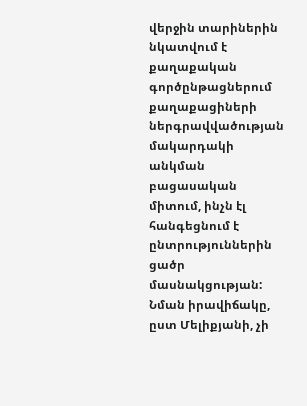վերջին տարիներին նկատվում է քաղաքական գործընթացներում քաղաքացիների ներգրավվածության մակարդակի անկման բացասական միտում, ինչն էլ հանգեցնում է ընտրություններին ցածր մասնակցության: Նման իրավիճակը, ըստ Մելիքյանի, չի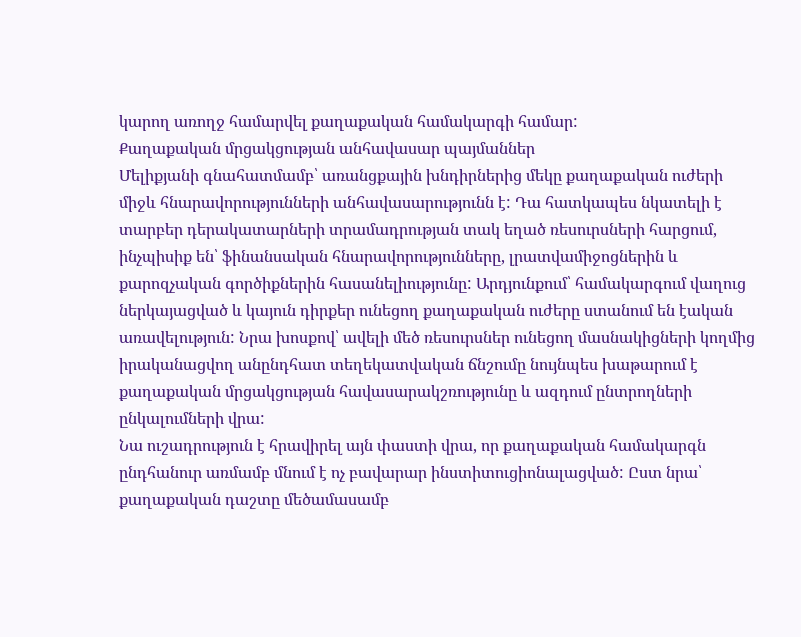կարող առողջ համարվել քաղաքական համակարգի համար:
Քաղաքական մրցակցության անհավասար պայմաններ
Մելիքյանի գնահատմամբ՝ առանցքային խնդիրներից մեկը քաղաքական ուժերի միջև հնարավորությունների անհավասարությունն է: Դա հատկապես նկատելի է տարբեր դերակատարների տրամադրության տակ եղած ռեսուրսների հարցում, ինչպիսիք են՝ ֆինանսական հնարավորությունները, լրատվամիջոցներին և քարոզչական գործիքներին հասանելիությունը: Արդյունքում՝ համակարգում վաղուց ներկայացված և կայուն դիրքեր ունեցող քաղաքական ուժերը ստանում են էական առավելություն: Նրա խոսքով՝ ավելի մեծ ռեսուրսներ ունեցող մասնակիցների կողմից իրականացվող անընդհատ տեղեկատվական ճնշումը նույնպես խաթարում է քաղաքական մրցակցության հավասարակշռությունը և ազդում ընտրողների ընկալումների վրա:
Նա ուշադրություն է հրավիրել այն փաստի վրա, որ քաղաքական համակարգն ընդհանուր առմամբ մնում է ոչ բավարար ինստիտուցիոնալացված: Ըստ նրա՝ քաղաքական դաշտը մեծամասամբ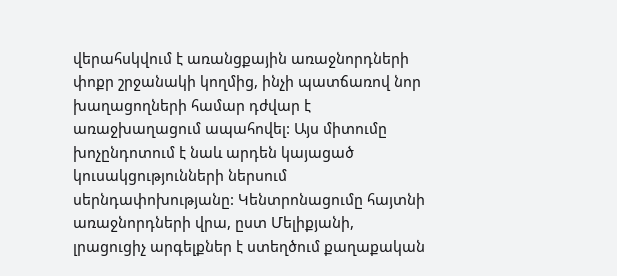վերահսկվում է առանցքային առաջնորդների փոքր շրջանակի կողմից, ինչի պատճառով նոր խաղացողների համար դժվար է առաջխաղացում ապահովել: Այս միտումը խոչընդոտում է նաև արդեն կայացած կուսակցությունների ներսում սերնդափոխությանը: Կենտրոնացումը հայտնի առաջնորդների վրա, ըստ Մելիքյանի, լրացուցիչ արգելքներ է ստեղծում քաղաքական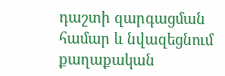դաշտի զարգացման համար և նվազեցնում քաղաքական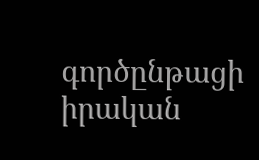գործընթացի իրական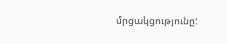մրցակցությունը: